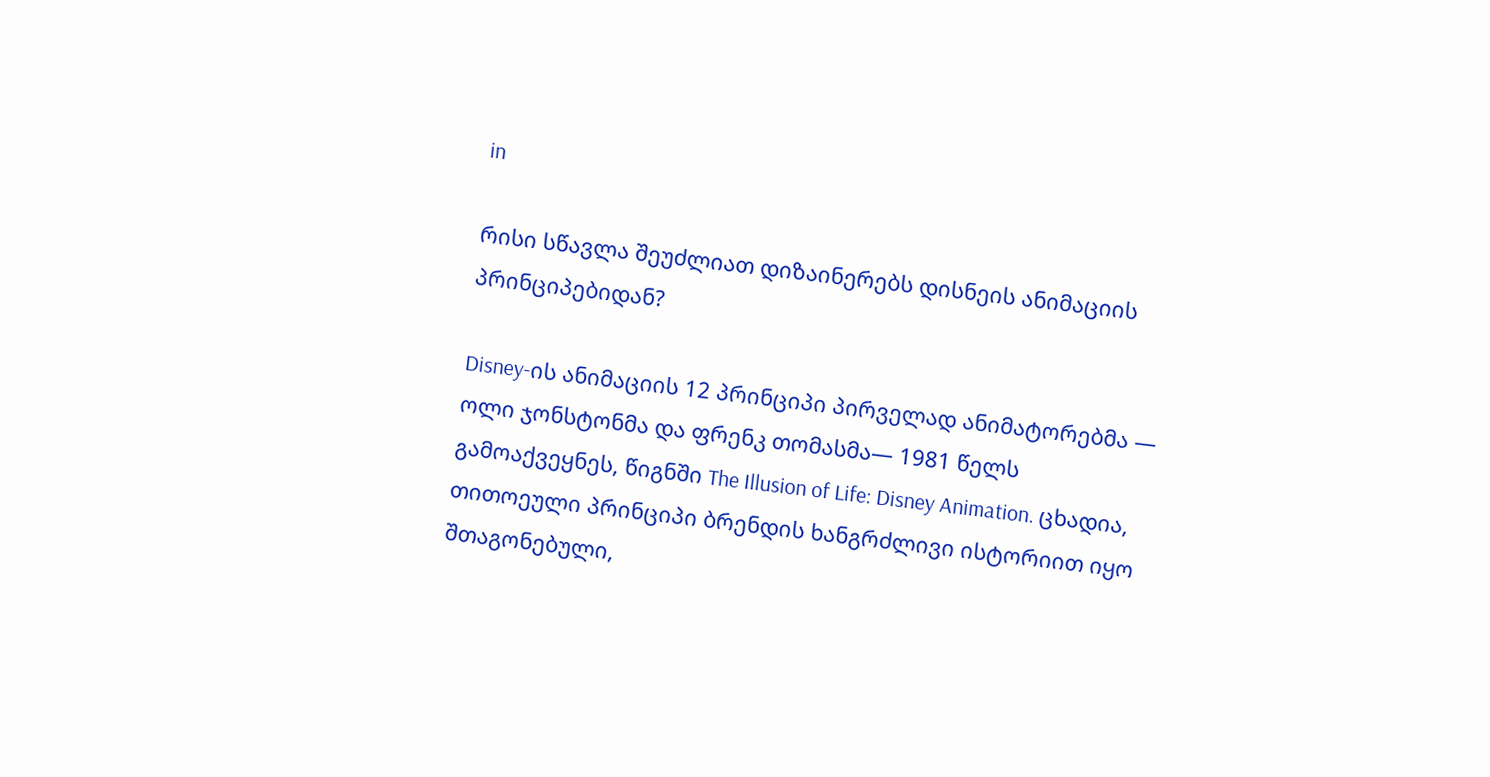in

რისი სწავლა შეუძლიათ დიზაინერებს დისნეის ანიმაციის პრინციპებიდან?

Disney-ის ანიმაციის 12 პრინციპი პირველად ანიმატორებმა — ოლი ჯონსტონმა და ფრენკ თომასმა— 1981 წელს გამოაქვეყნეს, წიგნში The Illusion of Life: Disney Animation. ცხადია, თითოეული პრინციპი ბრენდის ხანგრძლივი ისტორიით იყო შთაგონებული,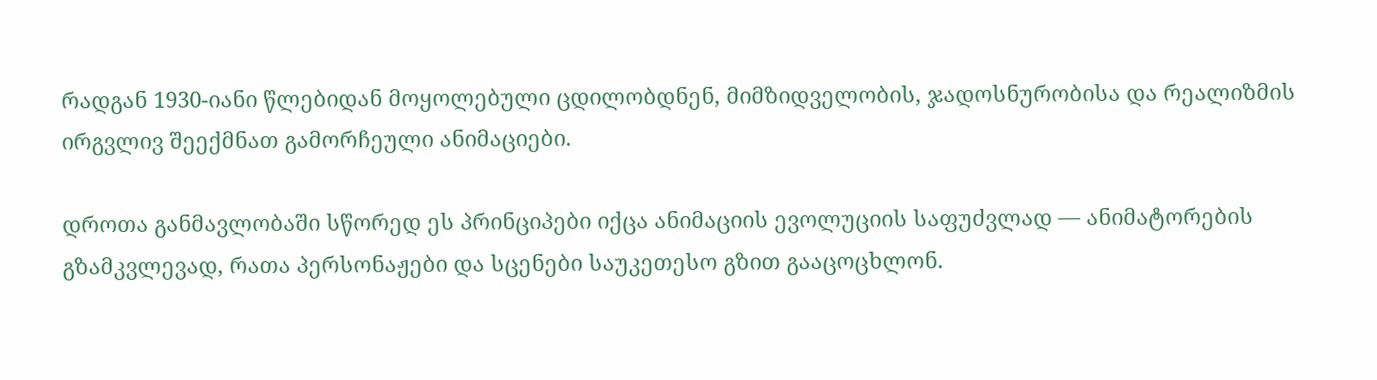რადგან 1930-იანი წლებიდან მოყოლებული ცდილობდნენ, მიმზიდველობის, ჯადოსნურობისა და რეალიზმის ირგვლივ შეექმნათ გამორჩეული ანიმაციები.

დროთა განმავლობაში სწორედ ეს პრინციპები იქცა ანიმაციის ევოლუციის საფუძვლად — ანიმატორების გზამკვლევად, რათა პერსონაჟები და სცენები საუკეთესო გზით გააცოცხლონ.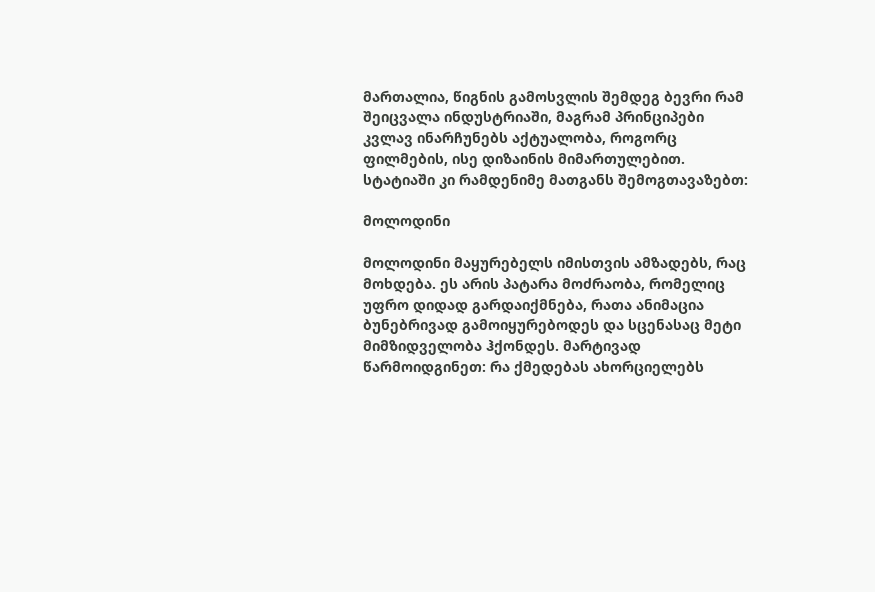მართალია, წიგნის გამოსვლის შემდეგ ბევრი რამ შეიცვალა ინდუსტრიაში, მაგრამ პრინციპები კვლავ ინარჩუნებს აქტუალობა, როგორც ფილმების, ისე დიზაინის მიმართულებით. სტატიაში კი რამდენიმე მათგანს შემოგთავაზებთ:

მოლოდინი

მოლოდინი მაყურებელს იმისთვის ამზადებს, რაც მოხდება. ეს არის პატარა მოძრაობა, რომელიც უფრო დიდად გარდაიქმნება, რათა ანიმაცია ბუნებრივად გამოიყურებოდეს და სცენასაც მეტი მიმზიდველობა ჰქონდეს. მარტივად წარმოიდგინეთ: რა ქმედებას ახორციელებს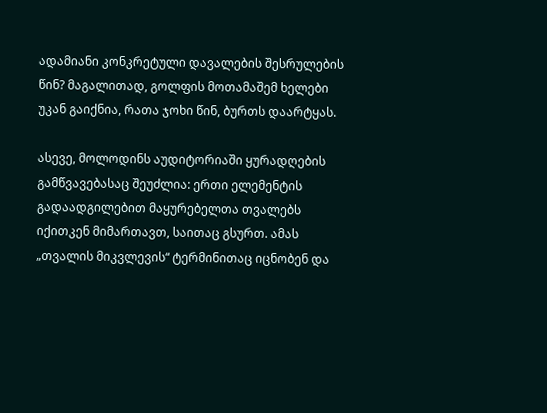ადამიანი კონკრეტული დავალების შესრულების წინ? მაგალითად, გოლფის მოთამაშემ ხელები უკან გაიქნია, რათა ჯოხი წინ, ბურთს დაარტყას.

ასევე, მოლოდინს აუდიტორიაში ყურადღების გამწვავებასაც შეუძლია: ერთი ელემენტის გადაადგილებით მაყურებელთა თვალებს იქითკენ მიმართავთ, საითაც გსურთ. ამას „თვალის მიკვლევის“ ტერმინითაც იცნობენ და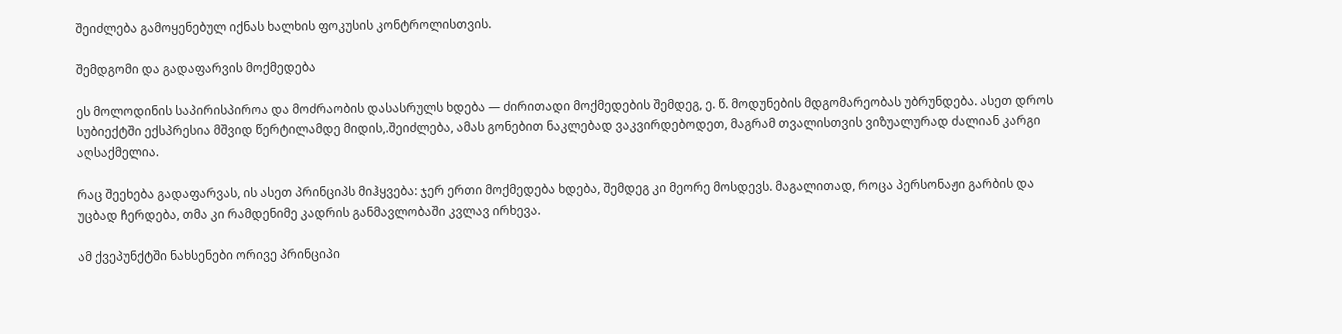შეიძლება გამოყენებულ იქნას ხალხის ფოკუსის კონტროლისთვის.

შემდგომი და გადაფარვის მოქმედება

ეს მოლოდინის საპირისპიროა და მოძრაობის დასასრულს ხდება — ძირითადი მოქმედების შემდეგ, ე. წ. მოდუნების მდგომარეობას უბრუნდება. ასეთ დროს სუბიექტში ექსპრესია მშვიდ წერტილამდე მიდის,.შეიძლება, ამას გონებით ნაკლებად ვაკვირდებოდეთ, მაგრამ თვალისთვის ვიზუალურად ძალიან კარგი აღსაქმელია.

რაც შეეხება გადაფარვას, ის ასეთ პრინციპს მიჰყვება: ჯერ ერთი მოქმედება ხდება, შემდეგ კი მეორე მოსდევს. მაგალითად, როცა პერსონაჟი გარბის და უცბად ჩერდება, თმა კი რამდენიმე კადრის განმავლობაში კვლავ ირხევა.

ამ ქვეპუნქტში ნახსენები ორივე პრინციპი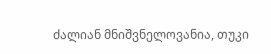ძალიან მნიშვნელოვანია, თუკი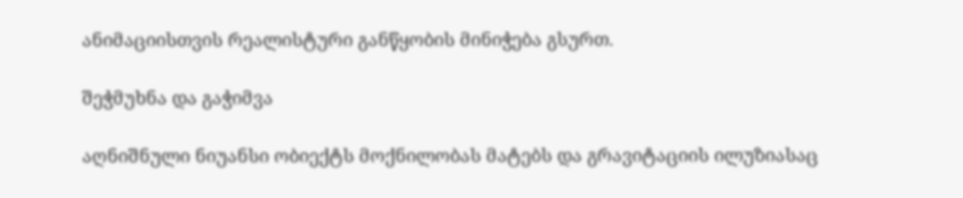ანიმაციისთვის რეალისტური განწყობის მინიჭება გსურთ.

შეჭმუხნა და გაჭიმვა

აღნიშნული ნიუანსი ობიექტს მოქნილობას მატებს და გრავიტაციის ილუზიასაც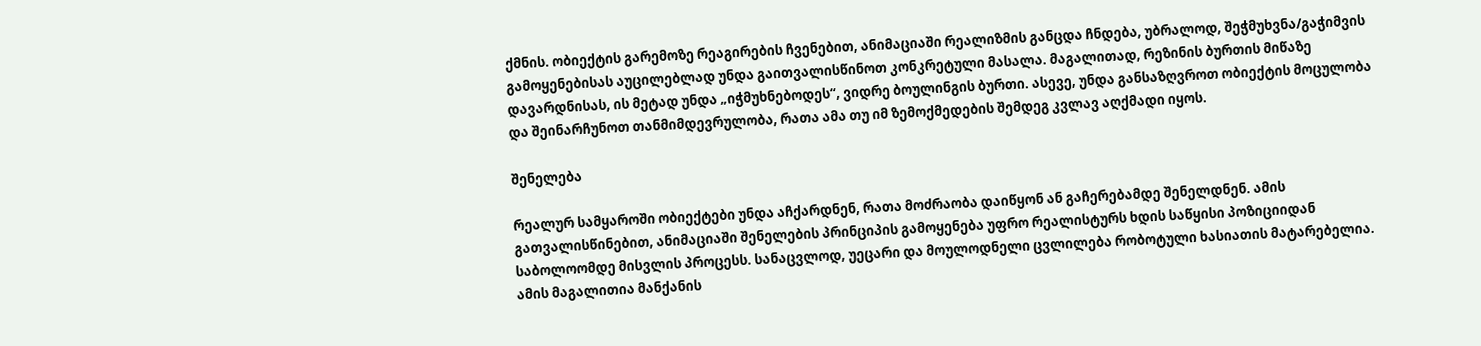ქმნის. ობიექტის გარემოზე რეაგირების ჩვენებით, ანიმაციაში რეალიზმის განცდა ჩნდება, უბრალოდ, შეჭმუხვნა/გაჭიმვის გამოყენებისას აუცილებლად უნდა გაითვალისწინოთ კონკრეტული მასალა. მაგალითად, რეზინის ბურთის მიწაზე დავარდნისას, ის მეტად უნდა „იჭმუხნებოდეს“, ვიდრე ბოულინგის ბურთი. ასევე, უნდა განსაზღვროთ ობიექტის მოცულობა და შეინარჩუნოთ თანმიმდევრულობა, რათა ამა თუ იმ ზემოქმედების შემდეგ კვლავ აღქმადი იყოს.

შენელება

რეალურ სამყაროში ობიექტები უნდა აჩქარდნენ, რათა მოძრაობა დაიწყონ ან გაჩერებამდე შენელდნენ. ამის გათვალისწინებით, ანიმაციაში შენელების პრინციპის გამოყენება უფრო რეალისტურს ხდის საწყისი პოზიციიდან საბოლოომდე მისვლის პროცესს. სანაცვლოდ, უეცარი და მოულოდნელი ცვლილება რობოტული ხასიათის მატარებელია. ამის მაგალითია მანქანის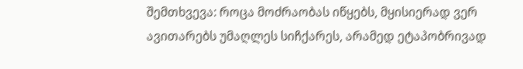შემთხვევა: როცა მოძრაობას იწყებს, მყისიერად ვერ ავითარებს უმაღლეს სიჩქარეს, არამედ ეტაპობრივად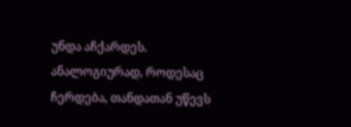უნდა აჩქარდეს. ანალოგიურად, როდესაც ჩერდება, თანდათან უწევს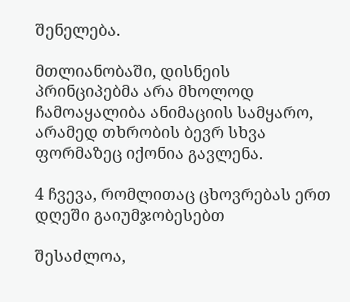შენელება.

მთლიანობაში, დისნეის პრინციპებმა არა მხოლოდ ჩამოაყალიბა ანიმაციის სამყარო, არამედ თხრობის ბევრ სხვა ფორმაზეც იქონია გავლენა.

4 ჩვევა, რომლითაც ცხოვრებას ერთ დღეში გაიუმჯობესებთ

შესაძლოა,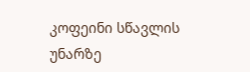კოფეინი სწავლის უნარზე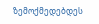ზემოქმედებდეს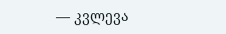— კვლევა